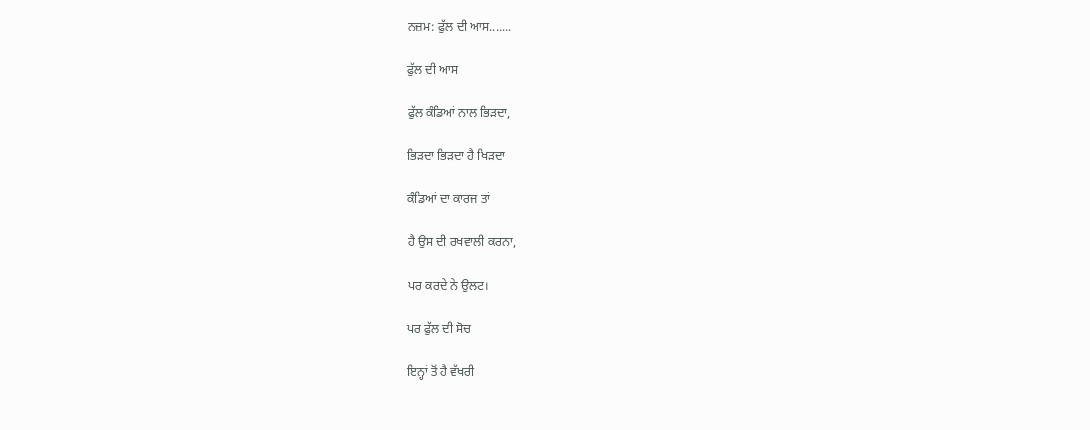ਨਜ਼ਮ: ਫੁੱਲ ਦੀ ਆਸ.......

ਫੁੱਲ ਦੀ ਆਸ

ਫੁੱਲ ਕੰਡਿਆਂ ਨਾਲ ਭਿੜਦਾ,

ਭਿੜਦਾ ਭਿੜਦਾ ਹੈ ਖਿੜਦਾ

ਕੰਡਿਆਂ ਦਾ ਕਾਰਜ ਤਾਂ

ਹੈ ਉਸ ਦੀ ਰਖਵਾਲੀ ਕਰਨਾ,

ਪਰ ਕਰਦੇ ਨੇ ਉਲਟ।

ਪਰ ਫੁੱਲ ਦੀ ਸੋਚ

ਇਨ੍ਹਾਂ ਤੋਂ ਹੈ ਵੱਖਰੀ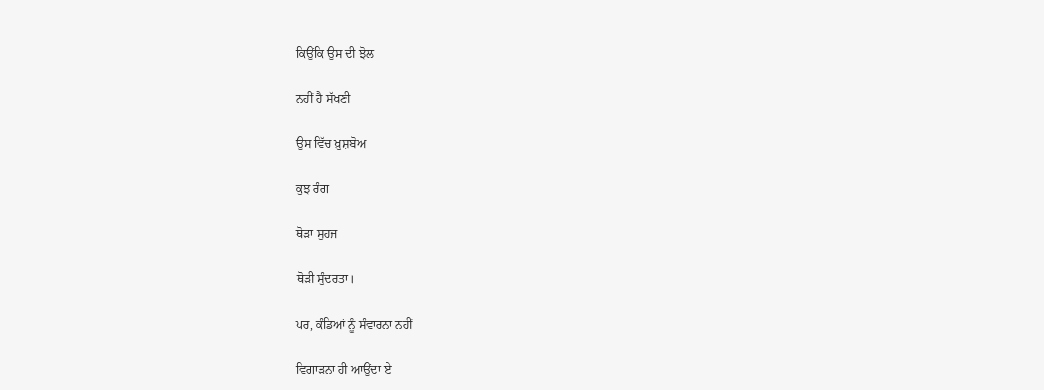ਕਿਉਂਕਿ ਉਸ ਦੀ ਝੋਲ

ਨਹੀਂ ਹੈ ਸੱਖਣੀ

ਉਸ ਵਿੱਚ ਖ਼ੁਸ਼ਬੋਅ

ਕੁਝ ਰੰਗ

ਥੋੜਾ ਸੁਹਜ

ਥੋੜੀ ਸੁੰਦਰਤਾ।

ਪਰ, ਕੰਡਿਆਂ ਨੂੰ ਸੰਵਾਰਨਾ ਨਹੀਂ

ਵਿਗਾੜਨਾ ਹੀ ਆਉਂਦਾ ਏ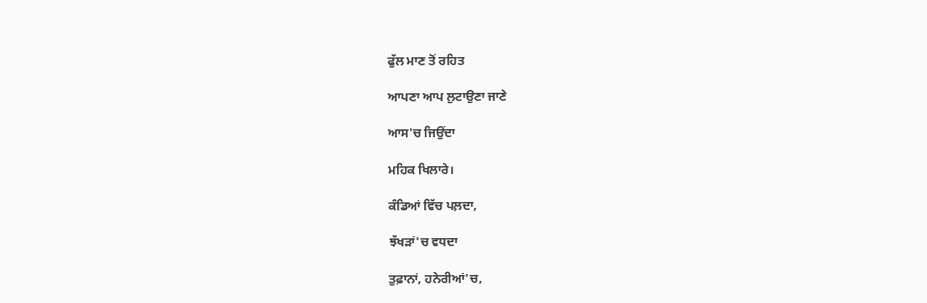ਫੁੱਲ ਮਾਣ ਤੋਂ ਰਹਿਤ

ਆਪਣਾ ਆਪ ਲੁਟਾਉਣਾ ਜਾਣੇ

ਆਸ'ਚ ਜਿਉਂਦਾ

ਮਹਿਕ ਖਿਲਾਰੇ।

ਕੰਡਿਆਂ ਵਿੱਚ ਪਲ਼ਦਾ,

ਝੱਖੜਾਂ'ਚ ਵਧਦਾ

ਤੁਫ਼ਾਨਾਂ, ਹਨੇਰੀਆਂ'ਚ,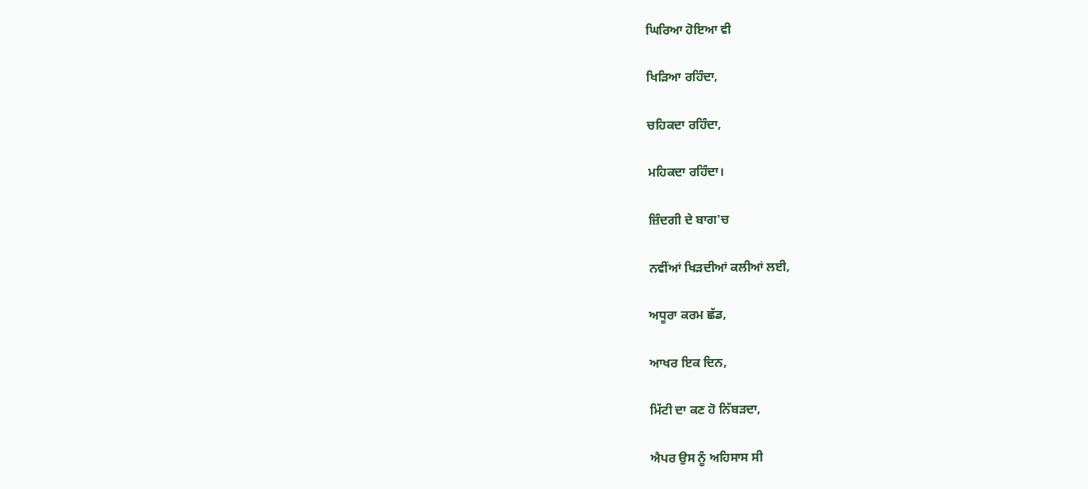ਘਿਰਿਆ ਹੋਇਆ ਵੀ

ਖਿੜਿਆ ਰਹਿੰਦਾ,

ਚਹਿਕਦਾ ਰਹਿੰਦਾ,

ਮਹਿਕਦਾ ਰਹਿੰਦਾ।

ਜ਼ਿੰਦਗੀ ਦੇ ਬਾਗ'ਚ

ਨਵੀਂਆਂ ਖਿੜਦੀਆਂ ਕਲੀਆਂ ਲਈ,

ਅਧੂਰਾ ਕਰਮ ਛੱਡ,

ਆਖਰ ਇਕ ਦਿਨ,

ਮਿੱਟੀ ਦਾ ਕਣ ਹੋ ਨਿੱਬੜਦਾ,

ਐਪਰ ਉਸ ਨੂੰ ਅਹਿਸਾਸ ਸੀ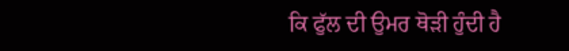ਕਿ ਫੁੱਲ ਦੀ ਉਮਰ ਥੋੜੀ ਹੁੰਦੀ ਹੈ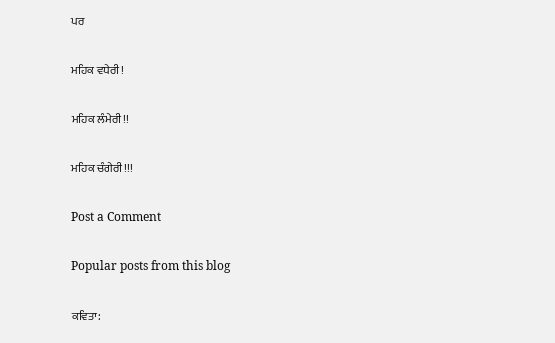ਪਰ

ਮਹਿਕ ਵਧੇਰੀ!

ਮਹਿਕ ਲੰਮੇਰੀ!!

ਮਹਿਕ ਚੰਗੇਰੀ!!!

Post a Comment

Popular posts from this blog

ਕਵਿਤਾ: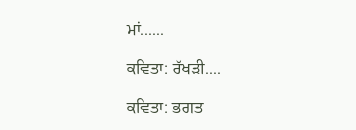ਮਾਂ......

ਕਵਿਤਾ: ਰੱਖੜੀ....

ਕਵਿਤਾ: ਭਗਤ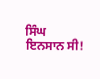ਸਿੰਘ ਇਨਸਾਨ ਸੀ!